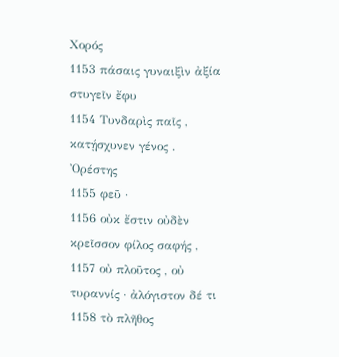Χορός
1153 πάσαις γυναιξὶν ἀξία στυγεῖν ἔφυ
1154 Τυνδαρὶς παῖς , κατῄσχυνεν γένος .
Ὀρέστης
1155 φεῦ ·
1156 οὐκ ἔστιν οὐδὲν κρεῖσσον φίλος σαφής ,
1157 οὐ πλοῦτος , οὐ τυραννίς · ἀλόγιστον δέ τι
1158 τὸ πλῆθος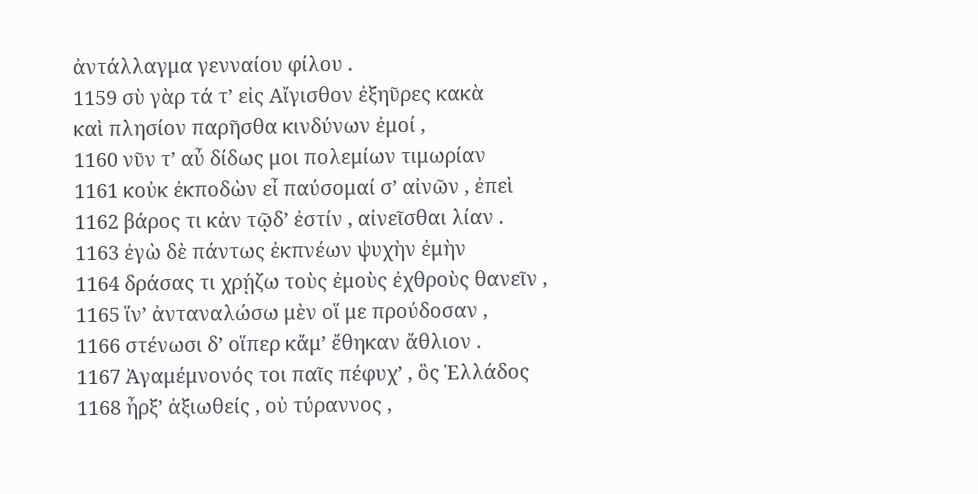ἀντάλλαγμα γενναίου φίλου .
1159 σὺ γὰρ τά τ’ εἰς Αἴγισθον ἐξηῦρες κακὰ
καὶ πλησίον παρῆσθα κινδύνων ἐμοί ,
1160 νῦν τ’ αὖ δίδως μοι πολεμίων τιμωρίαν
1161 κοὐκ ἐκποδὼν εἶ παύσομαί σ’ αἰνῶν , ἐπεὶ
1162 βάρος τι κἀν τῷδ’ ἐστίν , αἰνεῖσθαι λίαν .
1163 ἐγὼ δὲ πάντως ἐκπνέων ψυχὴν ἐμὴν
1164 δράσας τι χρῄζω τοὺς ἐμοὺς ἐχθροὺς θανεῖν ,
1165 ἵν’ ἀνταναλώσω μὲν οἵ με προύδοσαν ,
1166 στένωσι δ’ οἵπερ κἄμ’ ἔθηκαν ἄθλιον .
1167 Ἀγαμέμνονός τοι παῖς πέφυχ’ , ὃς Ἑλλάδος
1168 ἦρξ’ ἀξιωθείς , οὐ τύραννος ,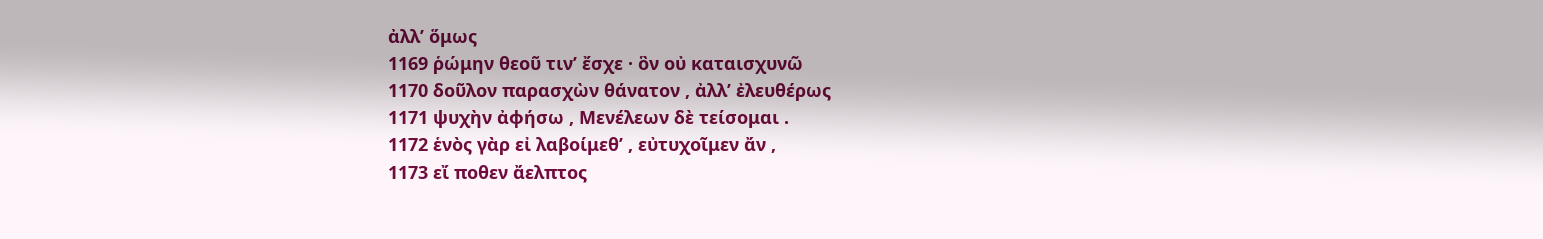ἀλλ’ ὅμως
1169 ῥώμην θεοῦ τιν’ ἔσχε · ὃν οὐ καταισχυνῶ
1170 δοῦλον παρασχὼν θάνατον , ἀλλ’ ἐλευθέρως
1171 ψυχὴν ἀφήσω , Μενέλεων δὲ τείσομαι .
1172 ἑνὸς γὰρ εἰ λαβοίμεθ’ , εὐτυχοῖμεν ἄν ,
1173 εἴ ποθεν ἄελπτος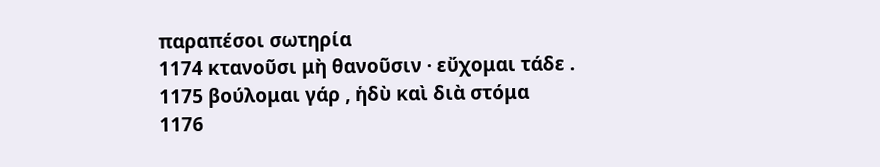παραπέσοι σωτηρία
1174 κτανοῦσι μὴ θανοῦσιν · εὔχομαι τάδε .
1175 βούλομαι γάρ , ἡδὺ καὶ διὰ στόμα
1176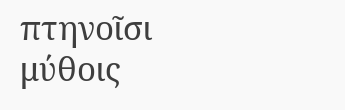πτηνοῖσι μύθοις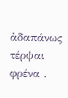ἀδαπάνως τέρψαι φρένα .